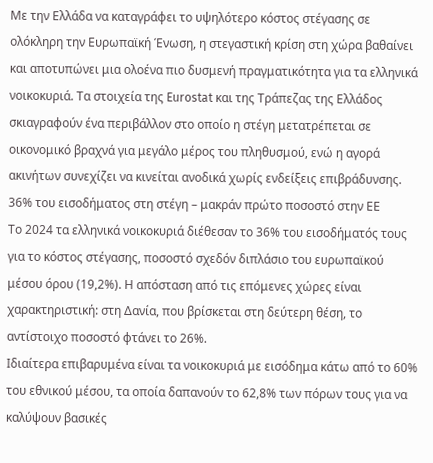Με την Ελλάδα να καταγράφει το υψηλότερο κόστος στέγασης σε ολόκληρη την Ευρωπαϊκή Ένωση, η στεγαστική κρίση στη χώρα βαθαίνει και αποτυπώνει μια ολοένα πιο δυσμενή πραγματικότητα για τα ελληνικά νοικοκυριά. Τα στοιχεία της Eurostat και της Τράπεζας της Ελλάδος σκιαγραφούν ένα περιβάλλον στο οποίο η στέγη μετατρέπεται σε οικονομικό βραχνά για μεγάλο μέρος του πληθυσμού, ενώ η αγορά ακινήτων συνεχίζει να κινείται ανοδικά χωρίς ενδείξεις επιβράδυνσης.
36% του εισοδήματος στη στέγη – μακράν πρώτο ποσοστό στην ΕΕ
Το 2024 τα ελληνικά νοικοκυριά διέθεσαν το 36% του εισοδήματός τους για το κόστος στέγασης, ποσοστό σχεδόν διπλάσιο του ευρωπαϊκού μέσου όρου (19,2%). Η απόσταση από τις επόμενες χώρες είναι χαρακτηριστική: στη Δανία, που βρίσκεται στη δεύτερη θέση, το αντίστοιχο ποσοστό φτάνει το 26%.
Ιδιαίτερα επιβαρυμένα είναι τα νοικοκυριά με εισόδημα κάτω από το 60% του εθνικού μέσου, τα οποία δαπανούν το 62,8% των πόρων τους για να καλύψουν βασικές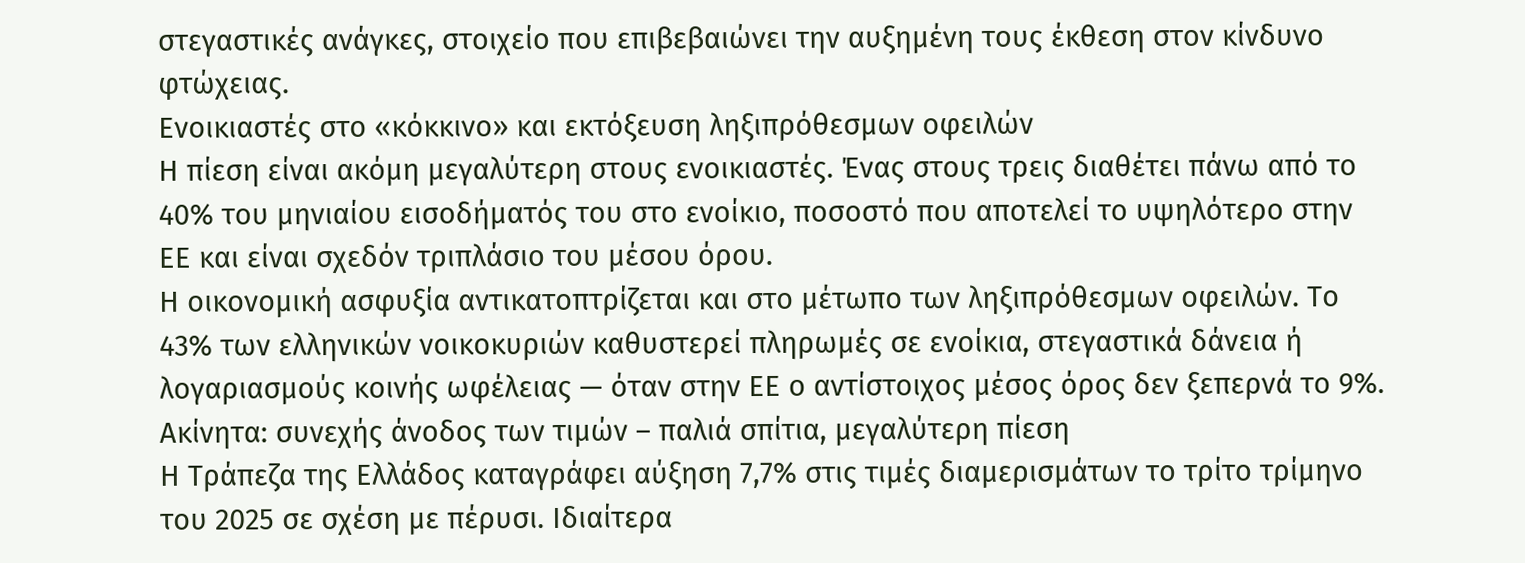στεγαστικές ανάγκες, στοιχείο που επιβεβαιώνει την αυξημένη τους έκθεση στον κίνδυνο φτώχειας.
Ενοικιαστές στο «κόκκινο» και εκτόξευση ληξιπρόθεσμων οφειλών
Η πίεση είναι ακόμη μεγαλύτερη στους ενοικιαστές. Ένας στους τρεις διαθέτει πάνω από το 40% του μηνιαίου εισοδήματός του στο ενοίκιο, ποσοστό που αποτελεί το υψηλότερο στην ΕΕ και είναι σχεδόν τριπλάσιο του μέσου όρου.
Η οικονομική ασφυξία αντικατοπτρίζεται και στο μέτωπο των ληξιπρόθεσμων οφειλών. Το 43% των ελληνικών νοικοκυριών καθυστερεί πληρωμές σε ενοίκια, στεγαστικά δάνεια ή λογαριασμούς κοινής ωφέλειας — όταν στην ΕΕ ο αντίστοιχος μέσος όρος δεν ξεπερνά το 9%.
Ακίνητα: συνεχής άνοδος των τιμών – παλιά σπίτια, μεγαλύτερη πίεση
Η Τράπεζα της Ελλάδος καταγράφει αύξηση 7,7% στις τιμές διαμερισμάτων το τρίτο τρίμηνο του 2025 σε σχέση με πέρυσι. Ιδιαίτερα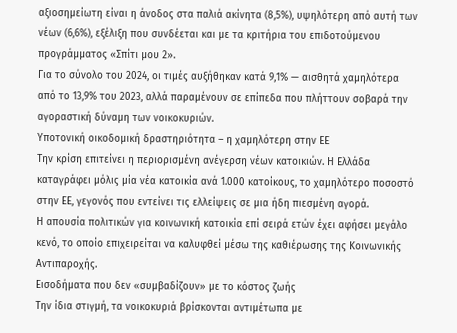αξιοσημείωτη είναι η άνοδος στα παλιά ακίνητα (8,5%), υψηλότερη από αυτή των νέων (6,6%), εξέλιξη που συνδέεται και με τα κριτήρια του επιδοτούμενου προγράμματος «Σπίτι μου 2».
Για το σύνολο του 2024, οι τιμές αυξήθηκαν κατά 9,1% — αισθητά χαμηλότερα από το 13,9% του 2023, αλλά παραμένουν σε επίπεδα που πλήττουν σοβαρά την αγοραστική δύναμη των νοικοκυριών.
Υποτονική οικοδομική δραστηριότητα – η χαμηλότερη στην ΕΕ
Την κρίση επιτείνει η περιορισμένη ανέγερση νέων κατοικιών. Η Ελλάδα καταγράφει μόλις μία νέα κατοικία ανά 1.000 κατοίκους, το χαμηλότερο ποσοστό στην ΕΕ, γεγονός που εντείνει τις ελλείψεις σε μια ήδη πιεσμένη αγορά.
Η απουσία πολιτικών για κοινωνική κατοικία επί σειρά ετών έχει αφήσει μεγάλο κενό, το οποίο επιχειρείται να καλυφθεί μέσω της καθιέρωσης της Κοινωνικής Αντιπαροχής.
Εισοδήματα που δεν «συμβαδίζουν» με το κόστος ζωής
Την ίδια στιγμή, τα νοικοκυριά βρίσκονται αντιμέτωπα με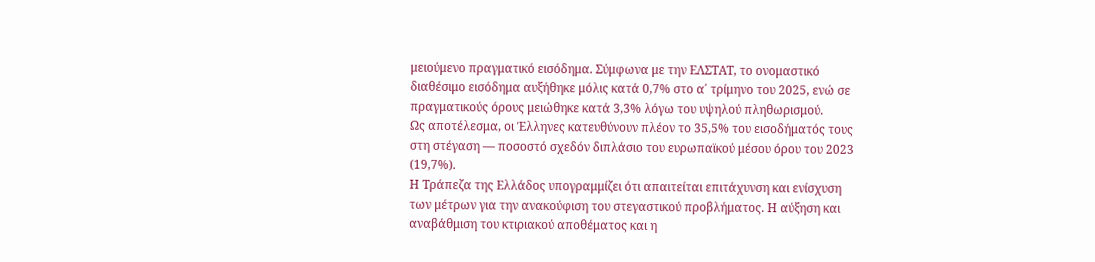μειούμενο πραγματικό εισόδημα. Σύμφωνα με την ΕΛΣΤΑΤ, το ονομαστικό διαθέσιμο εισόδημα αυξήθηκε μόλις κατά 0,7% στο α΄ τρίμηνο του 2025, ενώ σε πραγματικούς όρους μειώθηκε κατά 3,3% λόγω του υψηλού πληθωρισμού.
Ως αποτέλεσμα, οι Έλληνες κατευθύνουν πλέον το 35,5% του εισοδήματός τους στη στέγαση — ποσοστό σχεδόν διπλάσιο του ευρωπαϊκού μέσου όρου του 2023 (19,7%).
Η Τράπεζα της Ελλάδος υπογραμμίζει ότι απαιτείται επιτάχυνση και ενίσχυση των μέτρων για την ανακούφιση του στεγαστικού προβλήματος. Η αύξηση και αναβάθμιση του κτιριακού αποθέματος και η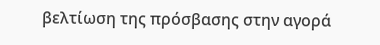βελτίωση της πρόσβασης στην αγορά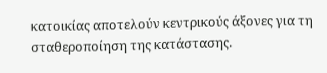κατοικίας αποτελούν κεντρικούς άξονες για τη σταθεροποίηση της κατάστασης.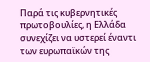Παρά τις κυβερνητικές πρωτοβουλίες, η Ελλάδα συνεχίζει να υστερεί έναντι των ευρωπαϊκών της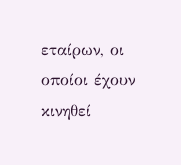εταίρων, οι οποίοι έχουν κινηθεί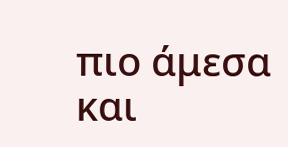πιο άμεσα και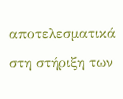αποτελεσματικά στη στήριξη των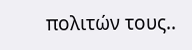πολιτών τους..